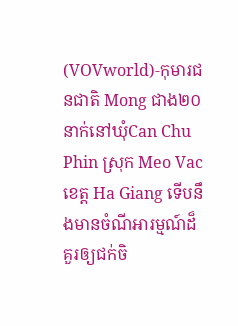(VOVworld)-កុមារជនជាតិ Mong ជាង២០នាក់នៅឃុំCan Chu Phin ស្រុក Meo Vac
ខេត្ត Ha Giang ទើបនឹងមានចំណីអារម្មណ៍ដ៏គួរឲ្យជក់ចិ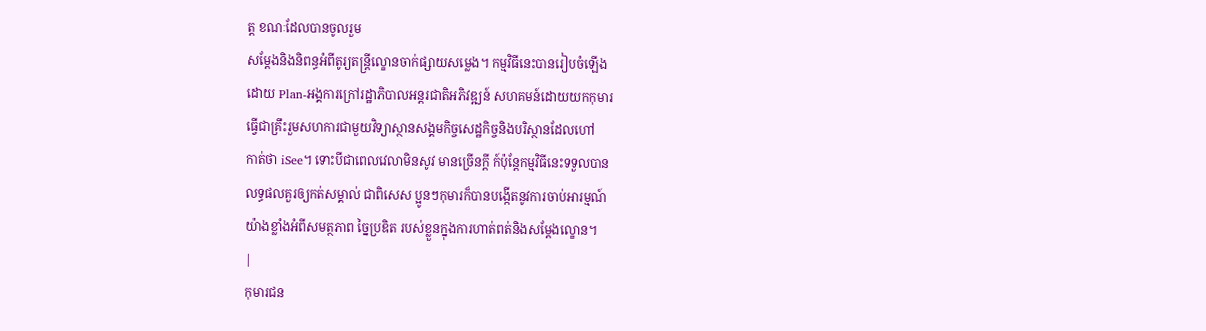ត្ត ខណៈដែលបានចូលរួម
សម្តែងនិងនិពន្ធអំពីតូរ្យតន្ត្រីល្ខោនចាក់ផ្សាយសម្លេង។ កម្មវិធីនេះបានរៀបចំឡើង
ដោយ Plan-អង្គការក្រៅរដ្ឋាភិបាលអន្តរជាតិអភិវឌ្ឍន៍ សហគមន៍ដោយយកកុមារ
ធ្វើជាគ្រឹះរួមសហការជាមួយវិទ្យាស្ថានសង្គមកិច្ចសេដ្ឋកិច្ចនិងបរិស្ថានដែលហៅ
កាត់ថា iSee។ ទោះបីជាពេលវេលាមិនសូវ មានច្រើនក្តី ក៍ប៉ុន្តែកម្មវិធីនេះទទួលបាន
លទ្ធផលគួរឲ្យកត់សម្គាល់ ជាពិសេស ប្អូនៗកុមារក៏បានបង្កើតនូវការចាប់អារម្មណ៍
យ៉ាងខ្លាំងអំពីសមត្ថភាព ច្នៃប្រឌិត របស់ខ្លួនក្នុងការហាត់ពត់និងសម្តែងល្ខោន។
|
កុមារជន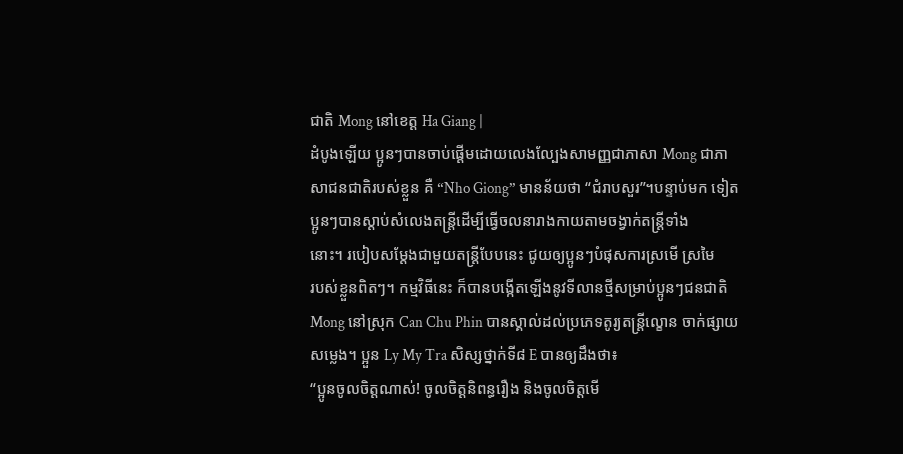ជាតិ Mong នៅខេត្ត Ha Giang |
ដំបូងឡើយ ប្អូនៗបានចាប់ផ្តើមដោយលេងល្បែងសាមញ្ញជាភាសា Mong ជាភាសាជនជាតិរបស់ខ្លួន គឺ “Nho Giong” មានន័យថា “ជំរាបសួរ”។បន្ទាប់មក ទៀតប្អូនៗបានស្តាប់សំលេងតន្ត្រីដើម្បីធ្វើចលនារាងកាយតាមចង្វាក់តន្ត្រីទាំង
នោះ។ របៀបសម្តែងជាមួយតន្ត្រីបែបនេះ ជូយឲ្យប្អូនៗបំផុសការស្រមើ ស្រមៃ
របស់ខ្លួនពិតៗ។ កម្មវិធីនេះ ក៏បានបង្កើតឡើងនូវទីលានថ្មីសម្រាប់ប្អូនៗជនជាតិ
Mong នៅស្រុក Can Chu Phin បានស្គាល់ដល់ប្រភេទតូរ្យតន្ត្រីល្ខោន ចាក់ផ្សាយ
សម្លេង។ ប្អួន Ly My Tra សិស្សថ្នាក់ទី៨ E បានឲ្យដឹងថា៖
“ប្អូនចូលចិត្តណាស់! ចូលចិត្តនិពន្ធរឿង និងចូលចិត្តមើ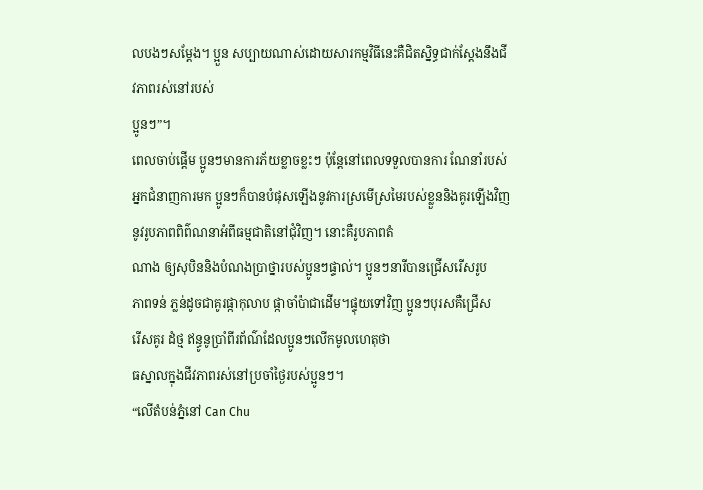លបងៗសម្តែង។ ប្អួន សប្បាយណាស់ដោយសារកម្មវិធីនេះគឺជិតស្និទ្ធជាក់ស្តែងនឹងជីវភាពរស់នៅរបស់
ប្អូនៗ”។
ពេលចាប់ផ្តើម ប្អូនៗមានការភ័យខ្លាចខ្លះៗ ប៉ុន្តែនៅពេលទទួលបានការ ណែនាំរបស់អ្នកជំនាញការមក ប្អូនៗក៏បានបំផុសឡើងនូវការស្រមើស្រមៃរបស់ខ្លួននិងគូរឡើងវិញនូវរូបភាពពិព៌ណនាអំពីធម្មជាតិនៅជុំវិញ។ នោះគឺរូបភាពតំ
ណាង ឲ្យសុបិននិងបំណងប្រាថ្នារបស់ប្អូនៗផ្ទាល់។ ប្អូនៗនារីបានជ្រើសរើសរូប
ភាពទន់ ភ្លន់ដូចជាគូរផ្កាកុលាប ផ្កាចាំប៉ាជាដើម។ផ្ទុយទៅវិញ ប្អូនៗបុរសគឺជ្រើស
រើសគូរ ដំថ្ម ឥន្ធូនូប្រាំពីរព័ណ៌ដែលប្អូនៗលើកមូលហេតុថា
ធស្នាលក្នុងជីវភាពរស់នៅប្រចាំថ្ងៃរបស់ប្អូនៗ។
“លើតំបន់ភ្នំនៅ Can Chu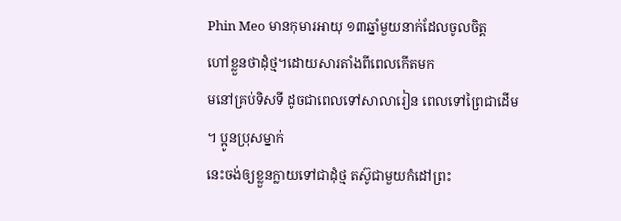Phin Meo មានកុមារអាយុ ១៣ឆ្នាំមួយនាក់ដែលចូលចិត្ត
ហៅខ្លួនថាដុំថ្ម។ដោយសារតាំងពីពេលកើតមក
មនៅគ្រប់ទិសទី ដូចជាពេលទៅសាលារៀន ពេលទៅព្រៃជាដើម ។ ប្អូនប្រុសម្នាក់
នេះចង់ឲ្យខ្លួនក្លាយទៅជាដុំថ្ម តស៊ូជាមួយកំដៅព្រះ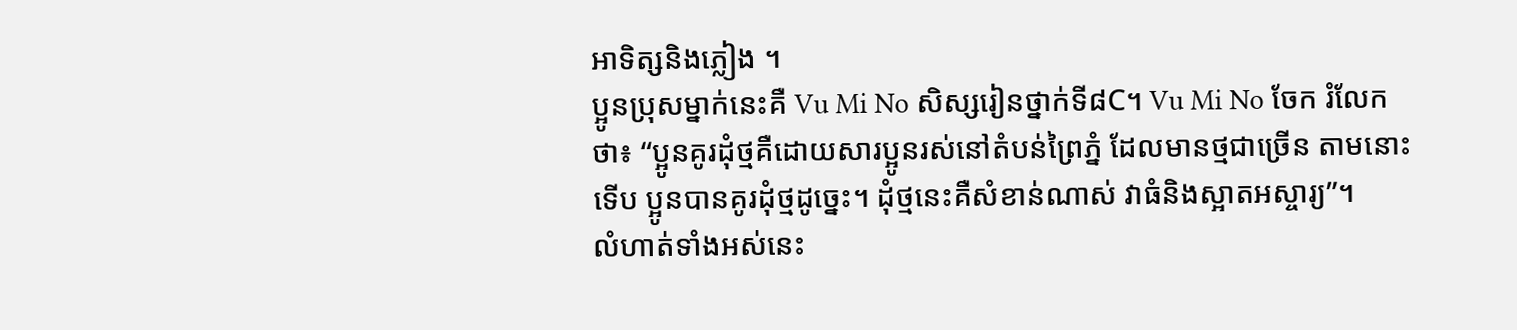អាទិត្សនិងភ្លៀង ។
ប្អូនប្រុសម្នាក់នេះគឺ Vu Mi No សិស្សរៀនថ្នាក់ទី៨C។ Vu Mi No ចែក រំលែក
ថា៖ “ប្អូនគូរដុំថ្មគឺដោយសារប្អូនរស់នៅតំបន់ព្រៃភ្នំ ដែលមានថ្មជាច្រើន តាមនោះ
ទើប ប្អូនបានគូរដុំថ្មដូច្នេះ។ ដុំថ្មនេះគឺសំខាន់ណាស់ វាធំនិងស្អាតអស្ចារ្យ”។
លំហាត់ទាំងអស់នេះ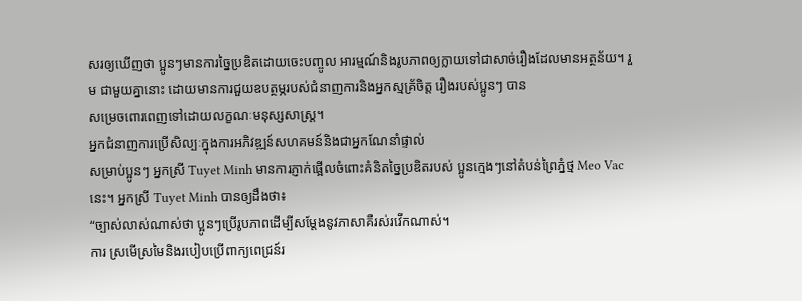សរឲ្យឃើញថា ប្អូនៗមានការច្នៃប្រឌិតដោយចេះបញ្ចូល អារម្មណ៍និងរូបភាពឲ្យក្លាយទៅជាសាច់រឿងដែលមានអត្ថន័យ។ រួម ជាមួយគ្នានោះ ដោយមានការជួយឧបត្ថម្ភរបស់ជំនាញការនិងអ្នកស្មគ្រ័ចិត្ត រឿងរបស់ប្អូនៗ បាន
សម្រេចពោរពេញទៅដោយលក្ខណៈមនុស្សសាស្ត្រ។
អ្នកជំនាញការប្រើសិល្បៈក្នុងការអភិវឌ្ឍន៍សហគមន៍និងជាអ្នកណែនាំផ្ទាល់
សម្រាប់ប្អូនៗ អ្នកស្រី Tuyet Minh មានការភ្ញាក់ផ្អើលចំពោះគំនិតច្នៃប្រឌិតរបស់ ប្អូនក្មេងៗនៅតំបន់ព្រៃភ្នំថ្ម Meo Vac នេះ។ អ្នកស្រី Tuyet Minh បានឲ្យដឹងថា៖
“ច្បាស់លាស់ណាស់ថា ប្អូនៗប្រើរូបភាពដើម្បីសម្តែងនូវភាសាគឺរស់រវើកណាស់។
ការ ស្រមើស្រមៃនិងរបៀបប្រើពាក្យពេជ្រន៍រ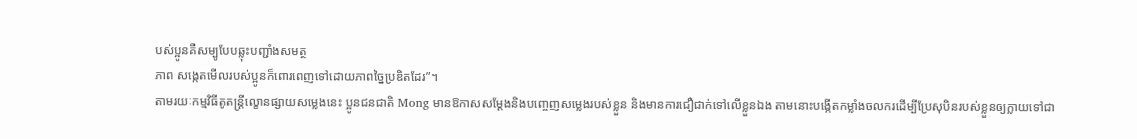បស់ប្អូនគឺសម្បូបែបឆ្លុះបញ្ជាំងសមត្ថ
ភាព សង្កេតមើលរបស់ប្អូនក៏ពោរពេញទៅដោយភាពច្នៃប្រឌិតដែរ”។
តាមរយៈកម្មវិធីតូតន្ត្រីល្ខោនផ្សាយសម្លេងនេះ ប្អូនជនជាតិ Mong មានឱកាសសម្តែងនិងបញ្ចេញសម្លេងរបស់ខ្លួន និងមានការជឿជាក់ទៅលើខ្លួនឯង តាមនោះបង្កើតកម្លាំងចលករដើម្បីប្រែសុបិនរបស់ខ្លួនឲ្យក្លាយទៅជា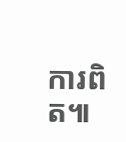ការពិត៕